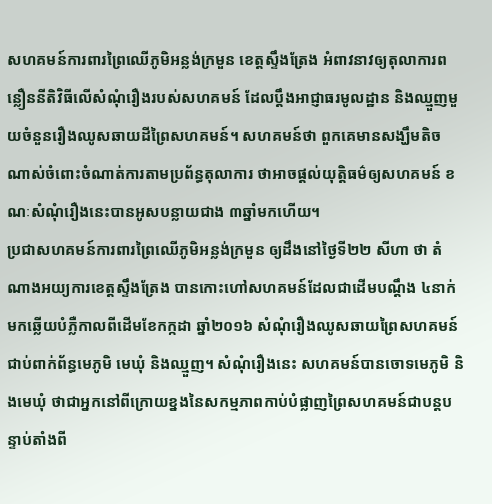សហគមន៍ការពារព្រៃឈើភូមិអន្លង់ក្រមួន ខេត្តស្ទឹងត្រែង អំពាវនាវឲ្យតុលាការពន្លឿននីតិវិធីលើសំណុំរឿងរបស់សហគមន៍ ដែលប្ដឹងអាជ្ញាធរមូលដ្ឋាន និងឈ្មួញមួយចំនួនរឿងឈូសឆាយដីព្រៃសហគមន៍។ សហគមន៍ថា ពួកគេមានសង្ឃឹមតិចណាស់ចំពោះចំណាត់ការតាមប្រព័ន្ធតុលាការ ថាអាចផ្ដល់យុត្តិធម៌ឲ្យសហគមន៍ ខណៈសំណុំរឿងនេះបានអូសបន្លាយជាង ៣ឆ្នាំមកហើយ។
ប្រជាសហគមន៍ការពារព្រៃឈើភូមិអន្លង់ក្រមួន ឲ្យដឹងនៅថ្ងៃទី២២ សីហា ថា តំណាងអយ្យការខេត្តស្ទឹងត្រែង បានកោះហៅសហគមន៍ដែលជាដើមបណ្ដឹង ៤នាក់មកឆ្លើយបំភ្លឺកាលពីដើមខែកក្កដា ឆ្នាំ២០១៦ សំណុំរឿងឈូសឆាយព្រៃសហគមន៍ជាប់ពាក់ព័ន្ធមេភូមិ មេឃុំ និងឈ្មួញ។ សំណុំរឿងនេះ សហគមន៍បានចោទមេភូមិ និងមេឃុំ ថាជាអ្នកនៅពីក្រោយខ្នងនៃសកម្មភាពកាប់បំផ្លាញព្រៃសហគមន៍ជាបន្តបន្ទាប់តាំងពី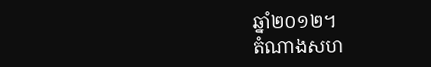ឆ្នាំ២០១២។
តំណាងសហ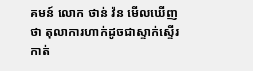គមន៍ លោក ថាន់ វ៉ន មើលឃើញថា តុលាការហាក់ដូចជាស្ទាក់ស្ទើរកាត់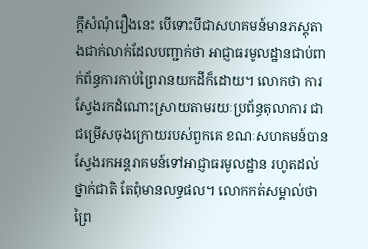ក្តីសំណុំរឿងនេះ បើទោះបីជាសហគមន៍មានភស្តុតាងជាក់លាក់ដែលបញ្ជាក់ថា អាជ្ញាធរមូលដ្ឋានជាប់ពាក់ព័ន្ធការកាប់ព្រៃរានយកដីក៏ដោយ។ លោកថា ការស្វែងរកដំណោះស្រាយតាមរយៈប្រព័ន្ធតុលាការ ជាជម្រើសចុងក្រោយរបស់ពួកគេ ខណៈសហគមន៍បានស្វែងរកអន្តរាគមន៍ទៅអាជ្ញាធរមូលដ្ឋាន រហូតដល់ថ្នាក់ជាតិ តែពុំមានលទ្ធផល។ លោកកត់សម្គាល់ថា ព្រៃ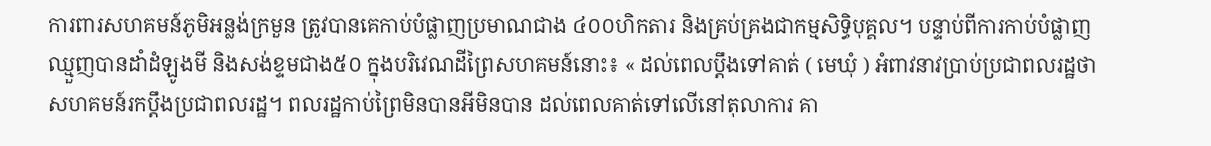ការពារសហគមន៍ភូមិអន្លង់ក្រមួន ត្រូវបានគេកាប់បំផ្លាញប្រមាណជាង ៤០០ហិកតារ និងគ្រប់គ្រងជាកម្មសិទ្ធិបុគ្គល។ បន្ទាប់ពីការកាប់បំផ្លាញ ឈ្មួញបានដាំដំឡូងមី និងសង់ខ្ទមជាង៥០ ក្នុងបរិវេណដីព្រៃសហគមន៍នោះ៖ « ដល់ពេលប្ដឹងទៅគាត់ ( មេឃុំ ) អំពាវនាវប្រាប់ប្រជាពលរដ្ឋថា សហគមន៍រកប្ដឹងប្រជាពលរដ្ឋ។ ពលរដ្ឋកាប់ព្រៃមិនបានអីមិនបាន ដល់ពេលគាត់ទៅលើនៅតុលាការ គា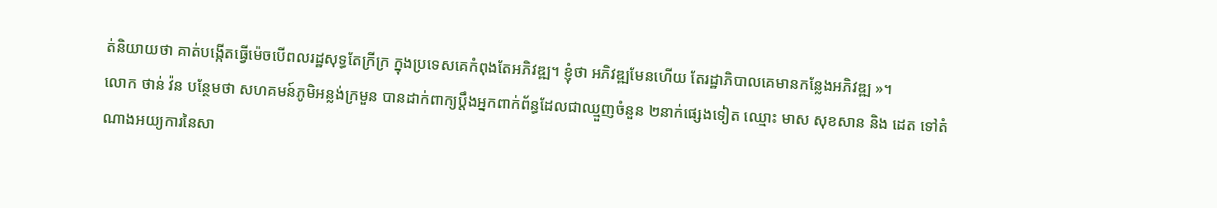ត់និយាយថា គាត់បង្កើតធ្វើម៉េចបើពលរដ្ឋសុទ្ធតែក្រីក្រ ក្នុងប្រទេសគេកំពុងតែអភិវឌ្ឍ។ ខ្ញុំថា អភិវឌ្ឍមែនហើយ តែរដ្ឋាភិបាលគេមានកន្លែងអភិវឌ្ឍ »។
លោក ថាន់ វ៉ន បន្ថែមថា សហគមន៍ភូមិអន្លង់ក្រមួន បានដាក់ពាក្យប្ដឹងអ្នកពាក់ព័ន្ធដែលជាឈ្មួញចំនួន ២នាក់ផ្សេងទៀត ឈ្មោះ មាស សុខសាន និង ដេត ទៅតំណាងអយ្យការនៃសា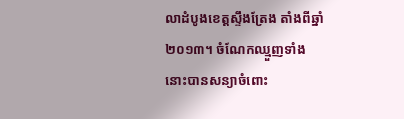លាដំបូងខេត្តស្ទឹងត្រែង តាំងពីឆ្នាំ២០១៣។ ចំណែកឈ្មួញទាំងនោះបានសន្យាចំពោះ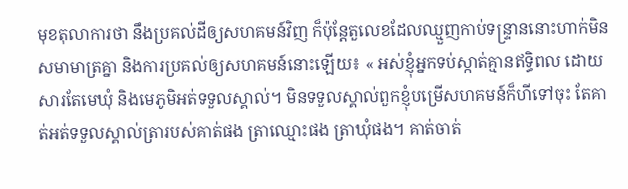មុខតុលាការថា នឹងប្រគល់ដីឲ្យសហគមន៍វិញ ក៏ប៉ុន្តែតួលេខដែលឈ្មួញកាប់ទន្ទ្រាននោះហាក់មិនសមាមាត្រគ្នា និងការប្រគល់ឲ្យសហគមន៍នោះឡើយ៖ « អស់ខ្ញុំអ្នកទប់ស្កាត់គ្មានឥទ្ធិពល ដោយសារតែមេឃុំ និងមេភូមិអត់ទទួលស្គាល់។ មិនទទួលស្គាល់ពួកខ្ញុំបម្រើសហគមន៍ក៏ហីទៅចុះ តែគាត់អត់ទទួលស្គាល់ត្រារបស់គាត់ផង ត្រាឈ្មោះផង ត្រាឃុំផង។ គាត់ចាត់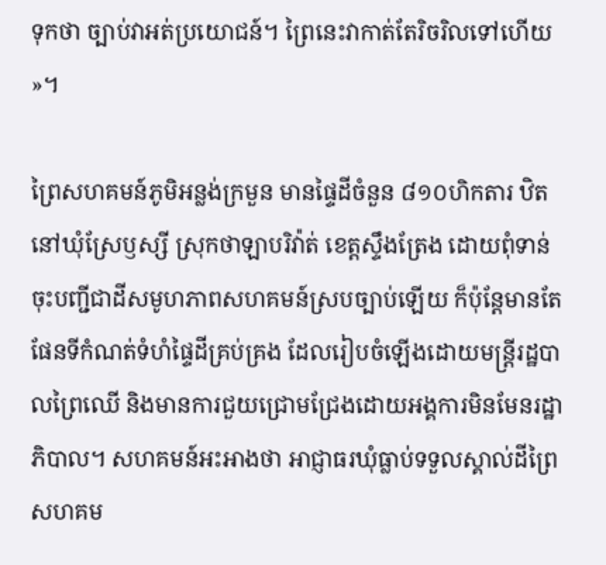ទុកថា ច្បាប់វាអត់ប្រយោជន៍។ ព្រៃនេះវាកាត់តែរិចរិលទៅហើយ »។

ព្រៃសហគមន៍ភូមិអន្លង់ក្រមួន មានផ្ទៃដីចំនួន ៨១០ហិកតារ ឋិតនៅឃុំស្រែឫស្សី ស្រុកថាឡាបរិវ៉ាត់ ខេត្តស្ទឹងត្រែង ដោយពុំទាន់ចុះបញ្ជីជាដីសមូហភាពសហគមន៍ស្របច្បាប់ឡើយ ក៏ប៉ុន្តែមានតែផែនទីកំណត់ទំហំផ្ទៃដីគ្រប់គ្រង ដែលរៀបចំឡើងដោយមន្ត្រីរដ្ឋបាលព្រៃឈើ និងមានការជួយជ្រោមជ្រែងដោយអង្គការមិនមែនរដ្ឋាភិបាល។ សហគមន៍អះអាងថា អាជ្ញាធរឃុំធ្លាប់ទទួលស្គាល់ដីព្រៃសហគម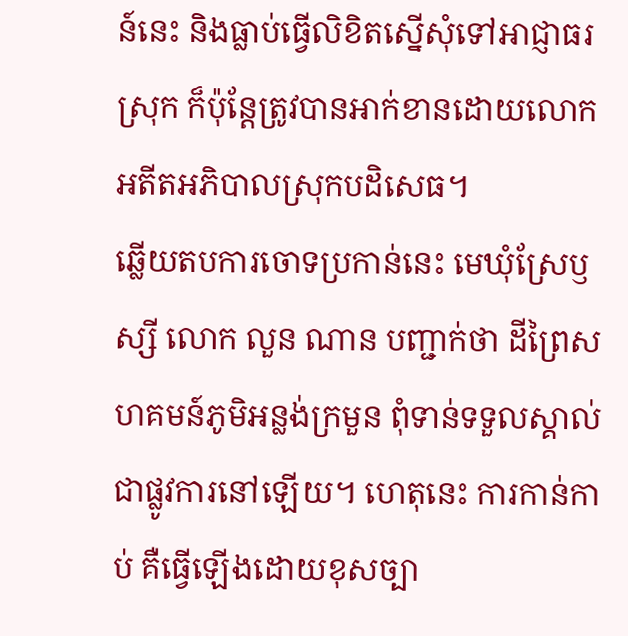ន៍នេះ និងធ្លាប់ធ្វើលិខិតស្នើសុំទៅអាជ្ញាធរស្រុក ក៏ប៉ុន្តែត្រូវបានអាក់ខានដោយលោកអតីតអភិបាលស្រុកបដិសេធ។
ឆ្លើយតបការចោទប្រកាន់នេះ មេឃុំស្រែឫស្សី លោក លួន ណាន បញ្ជាក់ថា ដីព្រៃសហគមន៍ភូមិអន្លង់ក្រមួន ពុំទាន់ទទួលស្គាល់ជាផ្លូវការនៅឡើយ។ ហេតុនេះ ការកាន់កាប់ គឺធ្វើឡើងដោយខុសច្បា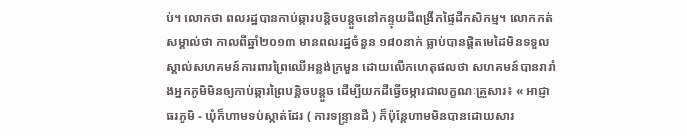ប់។ លោកថា ពលរដ្ឋបានកាប់ឆ្ការបន្តិចបន្តួចនៅកន្ទុយដីពង្រីកផ្ទៃដីកសិកម្ម។ លោកកត់សម្គាល់ថា កាលពីឆ្នាំ២០១៣ មានពលរដ្ឋចំនួន ១៨០នាក់ ធ្លាប់បានផ្ដិតមេដៃមិនទទួលស្គាល់សហគមន៍ការពារព្រៃឈើអន្លង់ក្រមួន ដោយលើកហេតុផលថា សហគមន៍បានរារាំងអ្នកភូមិមិនឲ្យកាប់ឆ្ការព្រៃបន្តិចបន្តួច ដើម្បីយកដីធ្វើចម្ការជាលក្ខណៈគ្រួសារ៖ « អាជ្ញាធរភូមិ - ឃុំក៏ហាមទប់ស្កាត់ដែរ ( ការទន្ទ្រានដី ) ក៏ប៉ុន្តែហាមមិនបានដោយសារ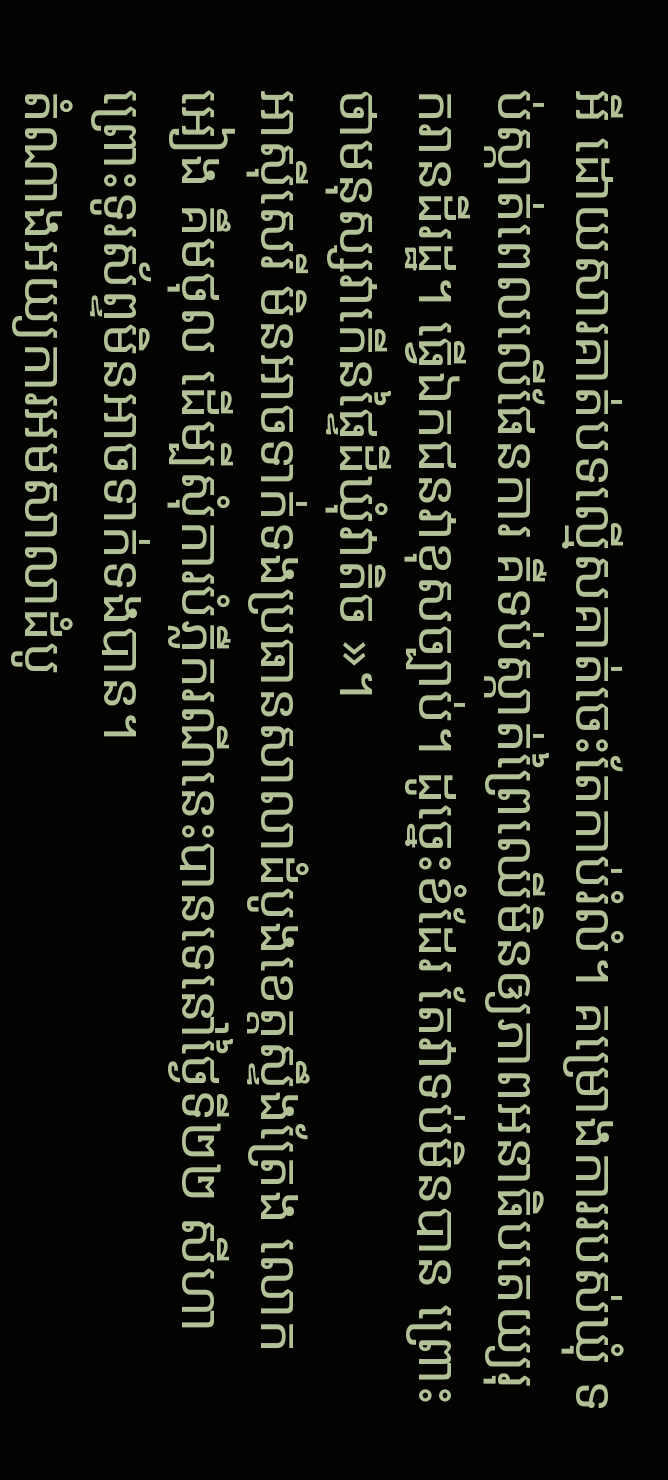អី ដោយសារគាត់បទល្មើសគាត់ចេះតែកាប់រំលំ។ គម្រោងការរបស់ឃុំ ទប់ស្កាត់ពេលលើផែនការ គឺទប់ស្កាត់ព្រៃឈើមិនឲ្យភាពអនាធិបតេយ្យរុករានដីរដ្ឋ។ ធ្វើឯកជនវាខុសច្បាប់។ ដូច្នេះខំដែរ តែវាទប់មិនបាន ព្រោះថាមនុស្សវាកើនផ្ទៃដីឃុំវាតិច »។
អាស៊ីសេរី មិនអាចទាក់ទងប្រធានសាលាដំបូងខេត្តស្ទឹងត្រែង លោក អៀង គឹមថុល ដើម្បីសុំការបំភ្លឺករណីនេះបានទេនៅថ្ងៃទី២២ សីហា ព្រោះទូរស័ព្ទមិនអាចទាក់ទងបាន។
តំណាងអយ្យការអមសាលាដំបូ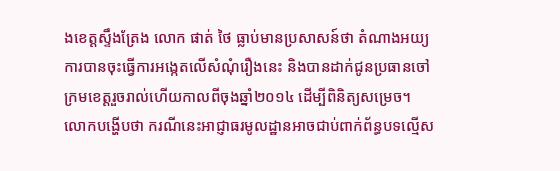ងខេត្តស្ទឹងត្រែង លោក ផាត់ ថៃ ធ្លាប់មានប្រសាសន៍ថា តំណាងអយ្យការបានចុះធ្វើការអង្កេតលើសំណុំរឿងនេះ និងបានដាក់ជូនប្រធានចៅក្រមខេត្តរួចរាល់ហើយកាលពីចុងឆ្នាំ២០១៤ ដើម្បីពិនិត្យសម្រេច។ លោកបង្ហើបថា ករណីនេះអាជ្ញាធរមូលដ្ឋានអាចជាប់ពាក់ព័ន្ធបទល្មើស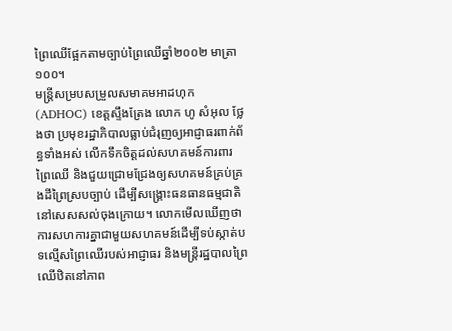ព្រៃឈើផ្អែកតាមច្បាប់ព្រៃឈើឆ្នាំ២០០២ មាត្រា១០០។
មន្ត្រីសម្របសម្រួលសមាគមអាដហុក (ADHOC) ខេត្តស្ទឹងត្រែង លោក ហូ សំអុល ថ្លែងថា ប្រមុខរដ្ឋាភិបាលធ្លាប់ជំរុញឲ្យអាជ្ញាធរពាក់ព័ន្ធទាំងអស់ លើកទឹកចិត្តដល់សហគមន៍ការពារព្រៃឈើ និងជួយជ្រោមជ្រែងឲ្យសហគមន៍គ្រប់គ្រងដីព្រៃស្របច្បាប់ ដើម្បីសង្គ្រោះធនធានធម្មជាតិនៅសេសសល់ចុងក្រោយ។ លោកមើលឃើញថា ការសហការគ្នាជាមួយសហគមន៍ដើម្បីទប់ស្កាត់បទល្មើសព្រៃឈើរបស់អាជ្ញាធរ និងមន្ត្រីរដ្ឋបាលព្រៃឈើឋិតនៅភាព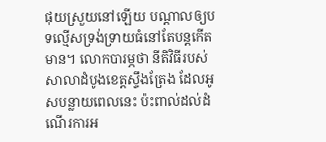ផុយស្រួយនៅឡើយ បណ្ដាលឲ្យបទល្មើសទ្រង់ទ្រាយធំនៅតែបន្តកើតមាន។ លោកបារម្ភថា នីតិវិធីរបស់សាលាដំបូងខេត្តស្ទឹងត្រែង ដែលអូសបន្លាយពេលនេះ ប៉ះពាល់ដល់ដំណើរការអ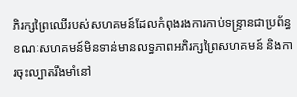ភិរក្សព្រៃឈើរបស់សហគមន៍ដែលកំពុងរងការកាប់ទន្ទ្រានជាប្រព័ន្ធ ខណៈសហគមន៍មិនទាន់មានលទ្ធភាពអភិរក្សព្រៃសហគមន៍ និងការចុះល្បាតរឹងមាំនៅ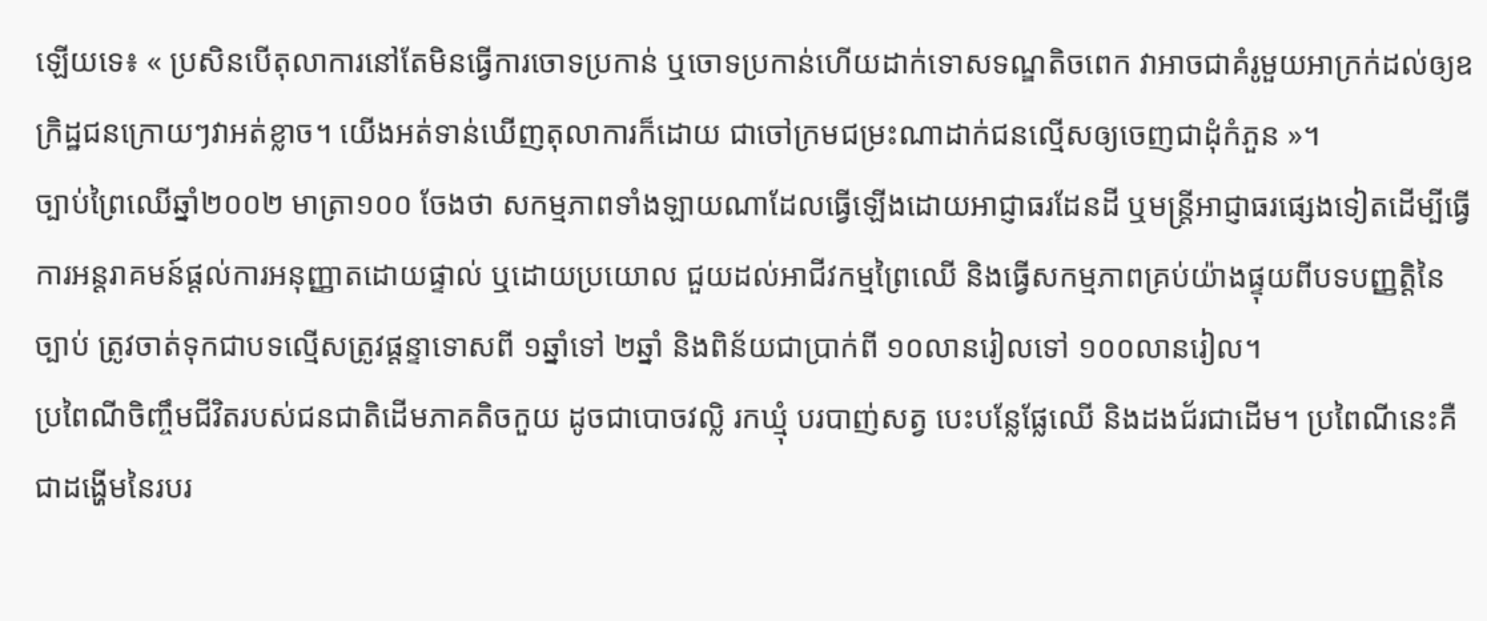ឡើយទេ៖ « ប្រសិនបើតុលាការនៅតែមិនធ្វើការចោទប្រកាន់ ឬចោទប្រកាន់ហើយដាក់ទោសទណ្ឌតិចពេក វាអាចជាគំរូមួយអាក្រក់ដល់ឲ្យឧក្រិដ្ឋជនក្រោយៗវាអត់ខ្លាច។ យើងអត់ទាន់ឃើញតុលាការក៏ដោយ ជាចៅក្រមជម្រះណាដាក់ជនល្មើសឲ្យចេញជាដុំកំភួន »។
ច្បាប់ព្រៃឈើឆ្នាំ២០០២ មាត្រា១០០ ចែងថា សកម្មភាពទាំងឡាយណាដែលធ្វើឡើងដោយអាជ្ញាធរដែនដី ឬមន្ត្រីអាជ្ញាធរផ្សេងទៀតដើម្បីធ្វើការអន្តរាគមន៍ផ្តល់ការអនុញ្ញាតដោយផ្ទាល់ ឬដោយប្រយោល ជួយដល់អាជីវកម្មព្រៃឈើ និងធ្វើសកម្មភាពគ្រប់យ៉ាងផ្ទុយពីបទបញ្ញត្តិនៃច្បាប់ ត្រូវចាត់ទុកជាបទល្មើសត្រូវផ្ដន្ទាទោសពី ១ឆ្នាំទៅ ២ឆ្នាំ និងពិន័យជាប្រាក់ពី ១០លានរៀលទៅ ១០០លានរៀល។
ប្រពៃណីចិញ្ចឹមជីវិតរបស់ជនជាតិដើមភាគតិចកួយ ដូចជាបោចវល្លិ រកឃ្មុំ បរបាញ់សត្វ បេះបន្លែផ្លែឈើ និងដងជ័រជាដើម។ ប្រពៃណីនេះគឺជាដង្ហើមនៃរបរ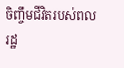ចិញ្ចឹមជីវិតរបស់ពលរដ្ឋ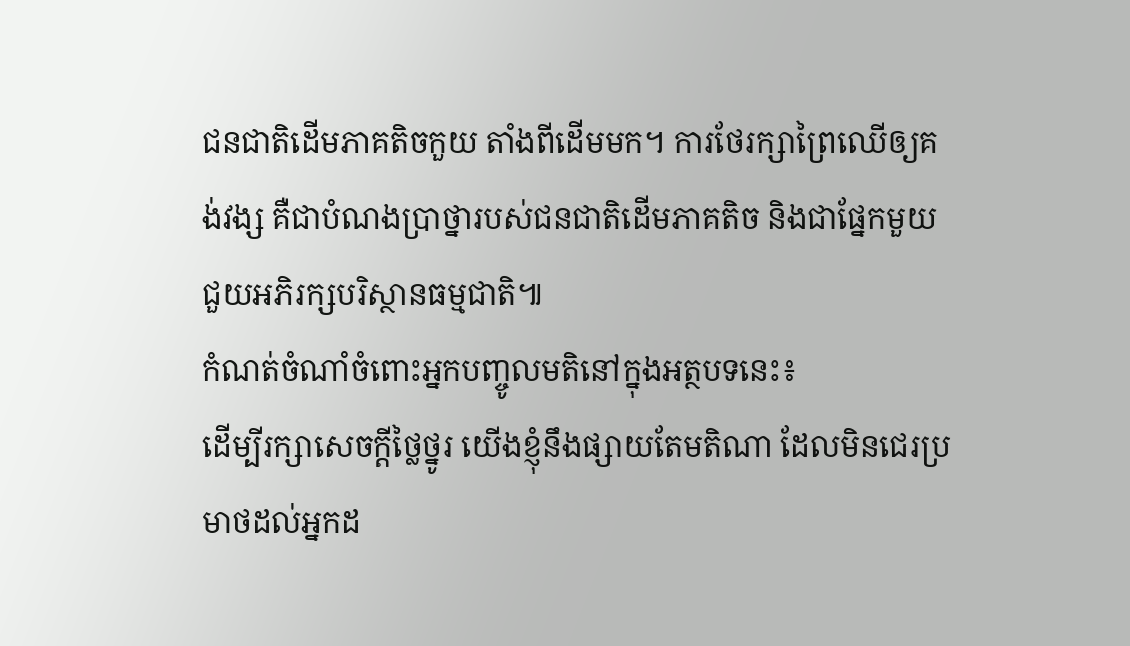ជនជាតិដើមភាគតិចកួយ តាំងពីដើមមក។ ការថែរក្សាព្រៃឈើឲ្យគង់វង្ស គឺជាបំណងប្រាថ្នារបស់ជនជាតិដើមភាគតិច និងជាផ្នែកមួយជួយអភិរក្សបរិស្ថានធម្មជាតិ៕
កំណត់ចំណាំចំពោះអ្នកបញ្ចូលមតិនៅក្នុងអត្ថបទនេះ៖
ដើម្បីរក្សាសេចក្ដីថ្លៃថ្នូរ យើងខ្ញុំនឹងផ្សាយតែមតិណា ដែលមិនជេរប្រមាថដល់អ្នកដ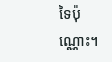ទៃប៉ុណ្ណោះ។